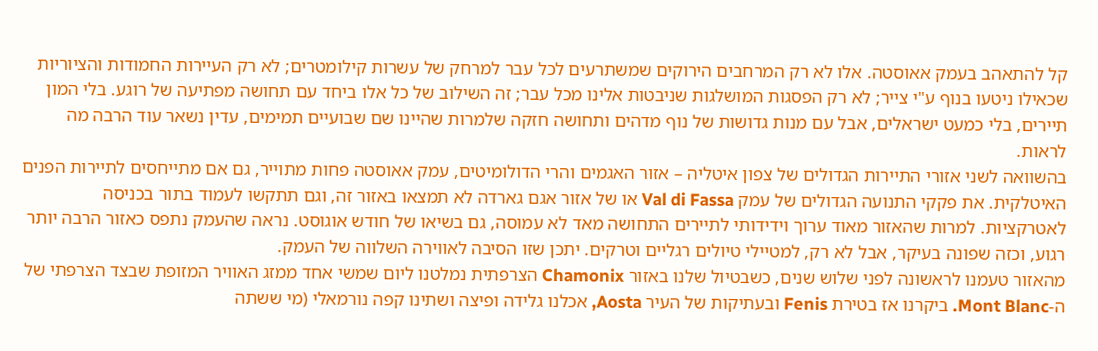קל להתאהב בעמק אאוסטה. אלו לא רק המרחבים הירוקים שמשתרעים לכל עבר למרחק של עשרות קילומטרים; לא רק העיירות החמודות והציוריות שכאילו ניטעו בנוף ע"י צייר; לא רק הפסגות המושלגות שניבטות אלינו מכל עבר; זה השילוב של כל אלו ביחד עם תחושה מפתיעה של רוגע. בלי המון תיירים, בלי כמעט ישראלים, אבל עם מנות גדושות של נוף מדהים ותחושה חזקה שלמרות שהיינו שם שבועיים תמימים, עדין נשאר עוד הרבה מה לראות.
בהשוואה לשני אזורי התיירות הגדולים של צפון איטליה – אזור האגמים והרי הדולומיטים, עמק אאוסטה פחות מתוייר, גם אם מתייחסים לתיירות הפנים האיטלקית. את פקקי התנועה הגדולים של עמק Val di Fassa או של אזור אגם גארדה לא תמצאו באזור זה, וגם תתקשו לעמוד בתור בכניסה לאטרקציות. למרות שהאזור מאוד ערוך וידידותי לתיירים התחושה מאד לא עמוסה, גם בשיאו של חודש אוגוסט. נראה שהעמק נתפס כאזור הרבה יותר רגוע, וכזה שפונה בעיקר, אבל לא רק, למטיילי טיולים רגליים וטרקים. יתכן שזו הסיבה לאווירה השלווה של העמק.
מהאזור טעמנו לראשונה לפני שלוש שנים, כשבטיול שלנו באזור Chamonix הצרפתית נמלטנו ליום שמשי אחד ממזג האוויר המזופת שבצד הצרפתי של ה-Mont Blanc. ביקרנו אז בטירת Fenis ובעתיקות של העיר Aosta, אכלנו גלידה ופיצה ושתינו קפה נורמאלי (מי ששתה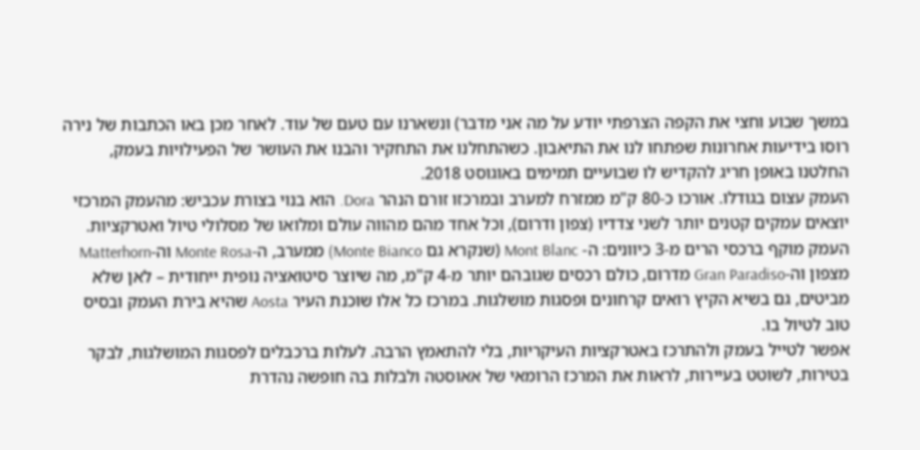במשך שבוע וחצי את הקפה הצרפתי יודע על מה אני מדבר) ונשארנו עם טעם של עוד. לאחר מכן באו הכתבות של נירה רוסו בידיעות אחרונות שפתחו לנו את התיאבון. כשהתחלנו את התחקיר והבנו את העושר של הפעילויות בעמק, החלטנו באופן חריג להקדיש לו שבועיים תמימים באוגוסט 2018.
העמק עצום בגודלו. אורכו כ-80 ק"מ ממזרח למערב ובמרכזו זורם הנהר Dora. הוא בנוי בצורת עכביש: מהעמק המרכזי יוצאים עמקים קטנים יותר לשני צדדיו (צפון ודרום), וכל אחד מהם מהווה עולם ומלואו של מסלולי טיול ואטרקציות. העמק מוקף ברכסי הרים מ-3 כיוונים: ה- Mont Blanc (שנקרא גם Monte Bianco) ממערב, ה-Monte Rosa וה-Matterhorn מצפון וה-Gran Paradiso מדרום, כולם רכסים שגובהם יותר מ-4 ק"מ, מה שיוצר סיטואציה נופית ייחודית – לאן שלא מביטים, גם בשיא הקיץ רואים קרחונים ופסגות מושלגות. במרכז כל אלו שוכנת העיר Aosta שהיא בירת העמק ובסיס טוב לטיול בו.
אפשר לטייל בעמק ולהתרכז באטרקציות העיקריות, בלי להתאמץ הרבה. לעלות ברכבלים לפסגות המושלגות, לבקר בטירות, לשוטט בעיירות, לראות את המרכז הרומאי של אאוסטה ולבלות בה חופשה נהדרת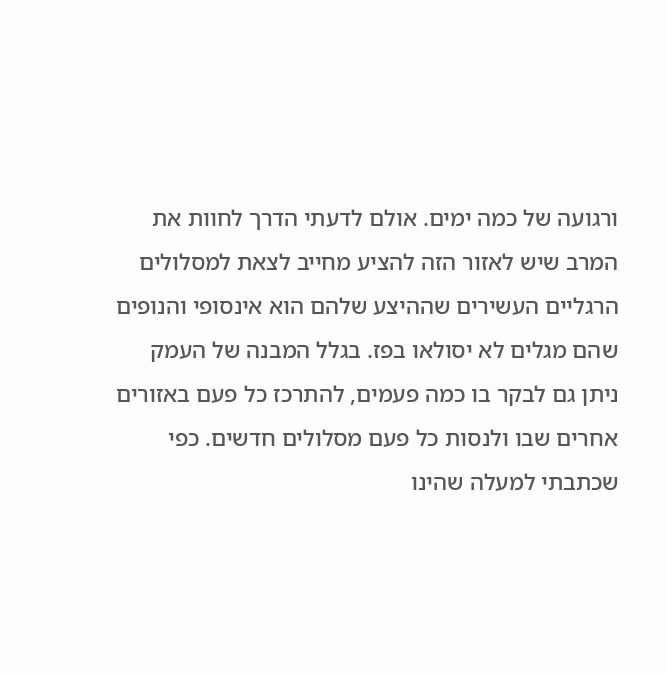ורגועה של כמה ימים. אולם לדעתי הדרך לחוות את המרב שיש לאזור הזה להציע מחייב לצאת למסלולים הרגליים העשירים שההיצע שלהם הוא אינסופי והנופים שהם מגלים לא יסולאו בפז. בגלל המבנה של העמק ניתן גם לבקר בו כמה פעמים, להתרכז כל פעם באזורים אחרים שבו ולנסות כל פעם מסלולים חדשים. כפי שכתבתי למעלה שהינו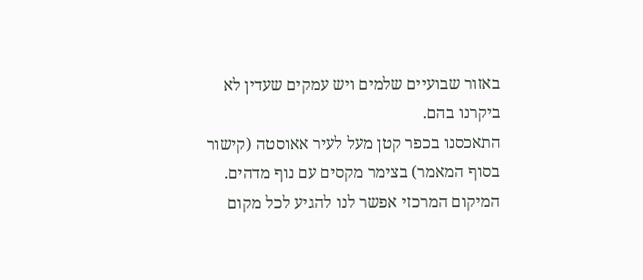באזור שבועיים שלמים ויש עמקים שעדין לא ביקרנו בהם.
התאכסנו בכפר קטן מעל לעיר אאוסטה (קישור בסוף המאמר) בצימר מקסים עם נוף מדהים. המיקום המרכזי אפשר לנו להגיע לכל מקום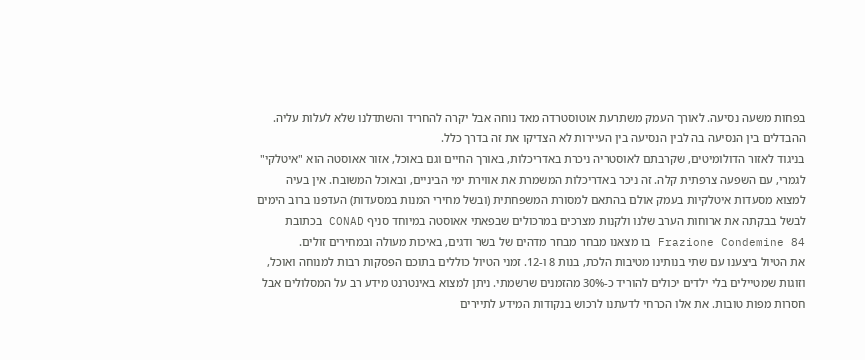בפחות משעה נסיעה. לאורך העמק משתרעת אוטוסטרדה מאד נוחה אבל יקרה להחריד והשתדלנו שלא לעלות עליה. ההבדלים בין הנסיעה בה לבין הנסיעה בין העיירות לא הצדיקו את זה בדרך כלל.
בניגוד לאזור הדולומיטים, שקרבתם לאוסטריה ניכרת באדריכלות, באורך החיים וגם באוכל, אזור אאוסטה הוא "איטלקי" לגמרי, עם השפעה צרפתית קלה. זה ניכר באדריכלות המשמרת את אווירת ימי הביניים, ובאוכל המשובח. אין בעיה למצוא מסעדות איטלקיות בעמק אולם בהתאם למסורת המשפחתית (ובשל מחירי המנות במסעדות) העדפנו ברוב הימים לבשל בבקתה את ארוחות הערב שלנו ולקנות מצרכים במרכולים שבפאתי אאוסטה במיוחד סניף CONAD בכתובת Frazione Condemine 84 בו מצאנו מבחר מבחר מדהים של בשר ודגים, באיכות מעולה ובמחירים זולים.
את הטיול ביצענו עם שתי בנותינו מטיבות הלכת, בנות 8 ו-12. זמני הטיול כוללים בתוכם הפסקות רבות למנוחה ואוכל, וזוגות שמטיילים בלי ילדים יכולים להוריד כ-30% מהזמנים שרשמתי. ניתן למצוא באינטרנט מידע רב על המסלולים אבל חסרות מפות טובות. את אלו הכרחי לדעתנו לרכוש בנקודות המידע לתיירים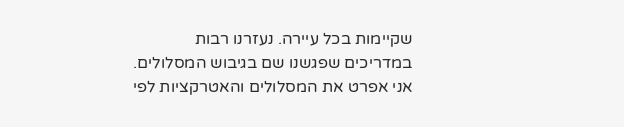שקיימות בכל עיירה. נעזרנו רבות במדריכים שפגשנו שם בגיבוש המסלולים. אני אפרט את המסלולים והאטרקציות לפי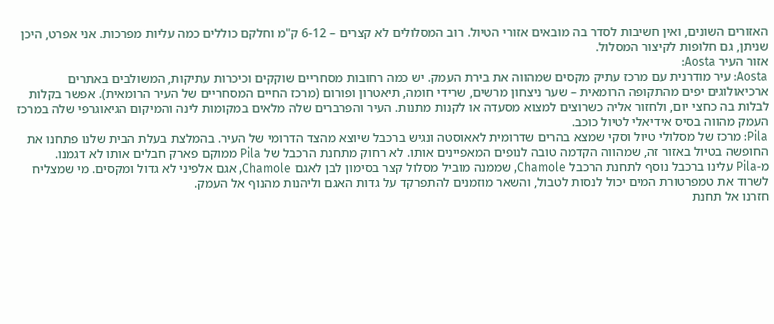האזורים השונים, ואין חשיבות לסדר בה מובאים אזורי הטיול. רוב המסלולים לא קצרים – 6-12 ק"מ וחלקם כוללים כמה עליות מפרכות. אני אפרט, היכן שניתן, גם חלופות לקיצור המסלול.
אזור העיר Aosta:
Aosta: עיר מודרנית עם מרכז עתיק מקסים שמהווה את בירת העמק. יש כמה רחובות מסחריים שוקקים וכיכרות עתיקות, המשולבים באתרים ארכיאולוגים יפים מהתקופה הרומאית – שער ניצחון מרשים, שרידי חומה, תיאטרון ופורום (מרכז החיים המסחריים של העיר הרומאית). אפשר בקלות לבלות בה כחצי יום, ולחזור אליה כשרוצים למצוא מסעדה או לקנות מתנות. העיר והפרברים שלה מלאים במקומות לינה והמיקום הגיאוגרפי שלה במרכז העמק מהווה בסיס אידיאלי לטיול כוכב.
Pila: מרכז של מסלולי טיול וסקי שמצא בהרים שדרומית לאאוסטה ונגיש ברכבל שיוצא מהצד הדרומי של העיר. בהמלצת בעלת הבית שלנו פתחנו את החופשה בטיול באזור זה, שמהווה הקדמה טובה לנופים המאפיינים אותו. לא רחוק מתחנת הרכבל של Pila ממוקם פארק חבלים אותו לא דגמנו.
מ-Pila עלינו ברכבל נוסף לתחנת הרכבל Chamole, שממנה מוביל מסלול קצר בסימון לבן לאגם Chamole, אגם אלפיני לא גדול ומקסים. מי שמצליח לשרוד את טמפרטורת המים יכול לנסות לטבול, והשאר מוזמנים להתפרקד על גדות האגם וליהנות מהנוף אל העמק.
חזרנו אל תחנת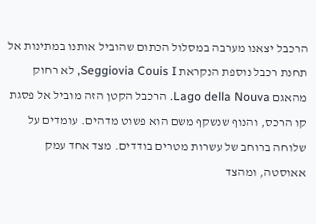הרכבל יצאנו מערבה במסלול הכתום שהוביל אותנו במתינות אל תחנת רכבל נוספת הנקראת Seggiovia Couis I, לא רחוק מהאגם Lago della Nouva. הרכבל הקטן הזה מוביל אל פסגת קו הרכס, והנוף שנשקף משם הוא פשוט מדהים. עומדים על שלוחה ברוחב של עשרות מטרים בודדים. מצד אחד עמק אאוסטה, ומהצד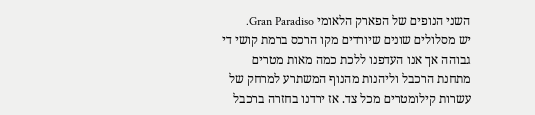השני הנופים של הפארק הלאומי Gran Paradiso.
יש מסלולים שונים שיורדים מקו הרכס ברמת קושי די גבוהה אך אנו העדפנו ללכת כמה מאות מטרים מתחנת הרכבל וליהנות מהנוף המשתרע למרחק של עשרות קילומטרים מכל צד. אז ירדנו בחזרה ברכבל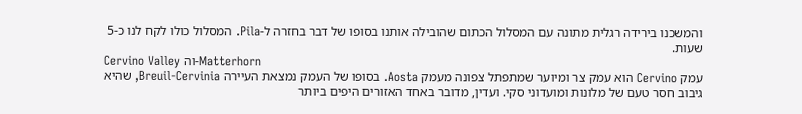והמשכנו בירידה רגלית מתונה עם המסלול הכתום שהובילה אותנו בסופו של דבר בחזרה ל-Pila. המסלול כולו לקח לנו כ-5 שעות.
Cervino Valley וה-Matterhorn
עמק Cervino הוא עמק צר ומיוער שמתפתל צפונה מעמק Aosta. בסופו של העמק נמצאת העיירה Breuil-Cervinia, שהיא גיבוב חסר טעם של מלונות ומועדוני סקי. ועדין, מדובר באחד האזורים היפים ביותר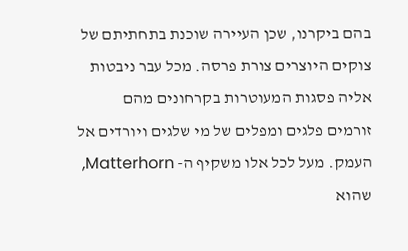בהם ביקרנו, שכן העיירה שוכנת בתחתיתם של צוקים היוצרים צורת פרסה. מכל עבר ניבטות אליה פסגות המעוטרות בקרחונים מהם זורמים פלגים ומפלים של מי שלגים ויורדים אל העמק. מעל לכל אלו משקיף ה- Matterhorn, שהוא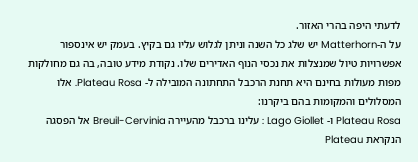לדעתי היפה בהרי האזור.
על ה-Matterhorn יש שלג כל השנה וניתן לגלוש עליו גם בקיץ. בעמק יש אינספור אפשרויות טיול שמנצלות את נכסי הנוף האדירים שלו. נקודת מידע טובה, בה גם מחולקות מפות מעולות בחינם היא תחנת הרכבל התחתונה המובילה ל- Plateau Rosa. אלו המסלולים והמקומות בהם ביקרנו:
Plateau Rosa ו- Lago Giollet : עלינו ברכבל מהעיירה Breuil-Cervinia אל הפסגה הנקראת Plateau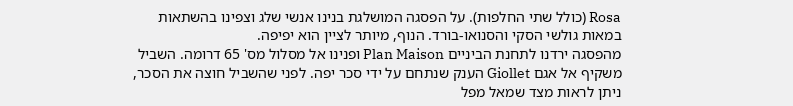Rosa (כולל שתי החלפות). על הפסגה המושלגת בנינו אנשי שלג וצפינו בהשתאות במאות גולשי הסקי והסנואו-בורד. הנוף, מיותר לציין הוא יפיפה.
מהפסגה ירדנו לתחנת הביניים Plan Maison ופנינו אל מסלול מס' 65 דרומה. השביל משקיף אל אגם Giollet הענק שנתחם על ידי סכר יפה. לפני שהשביל חוצה את הסכר, ניתן לראות מצד שמאל מפל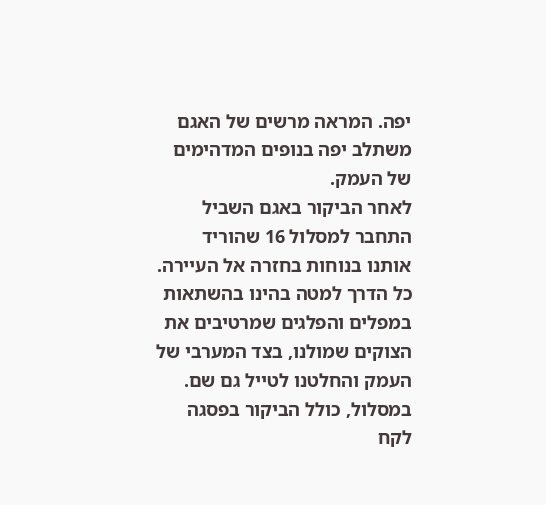יפה. המראה מרשים של האגם משתלב יפה בנופים המדהימים של העמק.
לאחר הביקור באגם השביל התחבר למסלול 16 שהוריד אותנו בנוחות בחזרה אל העיירה. כל הדרך למטה בהינו בהשתאות במפלים והפלגים שמרטיבים את הצוקים שמולנו, בצד המערבי של העמק והחלטנו לטייל גם שם. במסלול, כולל הביקור בפסגה לקח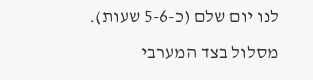לנו יום שלם (כ-5-6 שעות).
מסלול בצד המערבי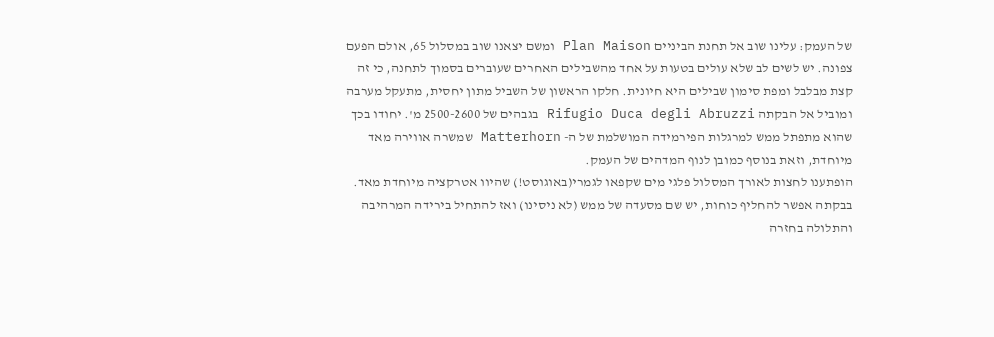של העמק: עלינו שוב אל תחנת הביניים Plan Maison ומשם יצאנו שוב במסלול 65, אולם הפעם צפונה. יש לשים לב שלא עולים בטעות על אחד מהשבילים האחרים שעוברים בסמוך לתחנה, כי זה קצת מבלבל ומפת סימון שבילים היא חיונית. חלקו הראשון של השביל מתון יחסית, מתעקל מערבה ומוביל אל הבקתה Rifugio Duca degli Abruzzi בגבהים של 2500-2600 מ'. יחודו בכך שהוא מתפתל ממש למרגלות הפירמידה המושלמת של ה- Matterhorn שמשרה אווירה מאד מיוחדת, וזאת בנוסף כמובן לנוף המדהים של העמק.
הופתענו לחצות לאורך המסלול פלגי מים שקפאו לגמרי(באוגוסט!) שהיוו אטרקציה מיוחדת מאד. בבקתה אפשר להחליף כוחות, יש שם מסעדה של ממש (לא ניסינו) ואז להתחיל בירידה המרהיבה והתלולה בחזרה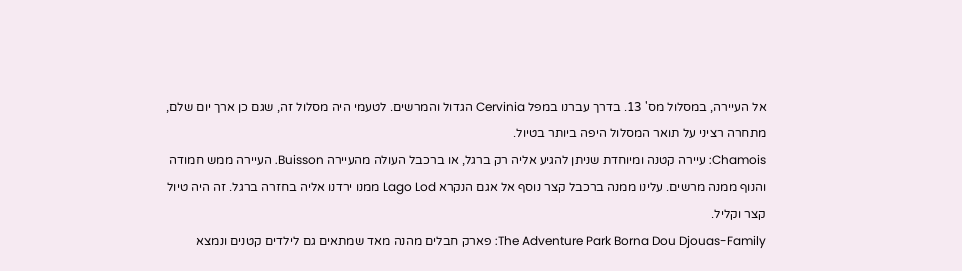אל העיירה, במסלול מס' 13. בדרך עברנו במפל Cervinia הגדול והמרשים. לטעמי היה מסלול זה, שגם כן ארך יום שלם, מתחרה רציני על תואר המסלול היפה ביותר בטיול.
Chamois: עיירה קטנה ומיוחדת שניתן להגיע אליה רק ברגל, או ברכבל העולה מהעיירה Buisson. העיירה ממש חמודה והנוף ממנה מרשים. עלינו ממנה ברכבל קצר נוסף אל אגם הנקרא Lago Lod ממנו ירדנו אליה בחזרה ברגל. זה היה טיול קצר וקליל.
The Adventure Park Borna Dou Djouas-Family: פארק חבלים מהנה מאד שמתאים גם לילדים קטנים ונמצא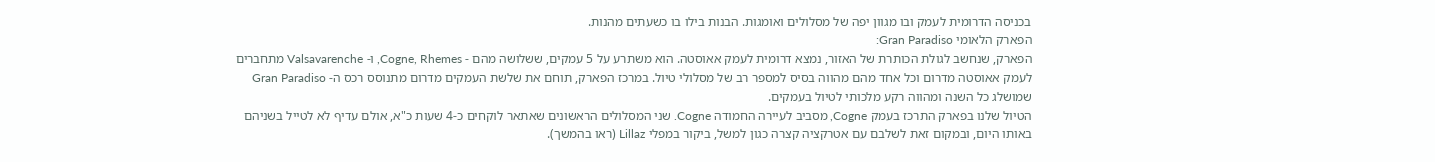בכניסה הדרומית לעמק ובו מגוון יפה של מסלולים ואומגות. הבנות בילו בו כשעתים מהנות.
הפארק הלאומי Gran Paradiso:
הפארק, שנחשב לגולת הכותרת של האזור, נמצא דרומית לעמק אאוסטה. הוא משתרע על 5 עמקים, ששלושה מהם - Cogne, Rhemes, ו- Valsavarenche מתחברים לעמק אאוסטה מדרום וכל אחד מהם מהווה בסיס למספר רב של מסלולי טיול. במרכז הפארק, תוחם את שלשת העמקים מדרום מתנוסס רכס ה- Gran Paradiso שמושלג כל השנה ומהווה רקע מלכותי לטיול בעמקים.
הטיול שלנו בפארק התרכז בעמק Cogne, מסביב לעיירה החמודה Cogne. שני המסלולים הראשונים שאתאר לוקחים כ-4 שעות כ"א, אולם עדיף לא לטייל בשניהם באותו היום, ובמקום זאת לשלבם עם אטרקציה קצרה כגון למשל, ביקור במפלי Lillaz (ראו בהמשך).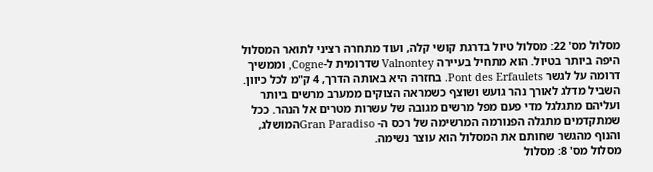מסלול מס' 22: מסלול טיול בדרגת קושי קלה, ועוד מתחרה רציני לתואר המסלול היפה ביותר בטיול. הוא מתחיל בעיירה Valnontey שדרומית ל-Cogne, וממשיך דרומה על לגשר Pont des Erfaulets. בחזרה היא באותה הדרך, 4 ק"מ לכל כיוון. השביל מדלג לאורך נהר גועש ושוצף כשמראה הצוקים ממערב מרשים ביותר ועליהם מתגלגל מדי פעם מפל מרשים מגובה של עשרות מטרים אל הנהר. ככל שמתקדמים מתגלה הפנורמה המרשימה של רכס ה- Gran Paradisoהמושלג, והנוף מהגשר שחותם את המסלול הוא עוצר נשימה.
מסלול מס' 8: מסלול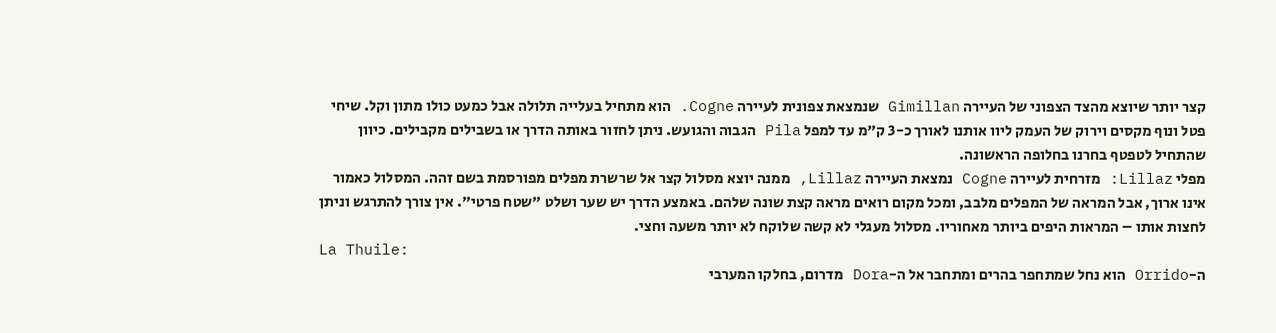קצר יותר שיוצא מהצד הצפוני של העיירה Gimillan שנמצאת צפונית לעיירה Cogne. הוא מתחיל בעלייה תלולה אבל כמעט כולו מתון וקל. שיחי פטל ונוף מקסים וירוק של העמק ליוו אותנו לאורך כ-3 ק"מ עד למפל Pila הגבוה והגועש. ניתן לחזור באותה הדרך או בשבילים מקבילים. כיוון שהתחיל לטפטף בחרנו בחלופה הראשונה.
מפלי Lillaz: מזרחית לעיירה Cogne נמצאת העיירה Lillaz, ממנה יוצא מסלול קצר אל שרשרת מפלים מפורסמת בשם זהה. המסלול כאמור אינו ארוך, אבל המראה של המפלים מלבב, ומכל מקום רואים מראה קצת שונה שלהם. באמצע הדרך יש שער ושלט "שטח פרטי". אין צורך להתרגש וניתן לחצות אותו – המראות היפים ביותר מאחוריו. מסלול מעגלי לא קשה שלוקח לא יותר משעה וחצי.
La Thuile:
ה-Orrido הוא נחל שמתחפר בהרים ומתחבר אל ה-Dora מדרום, בחלקו המערבי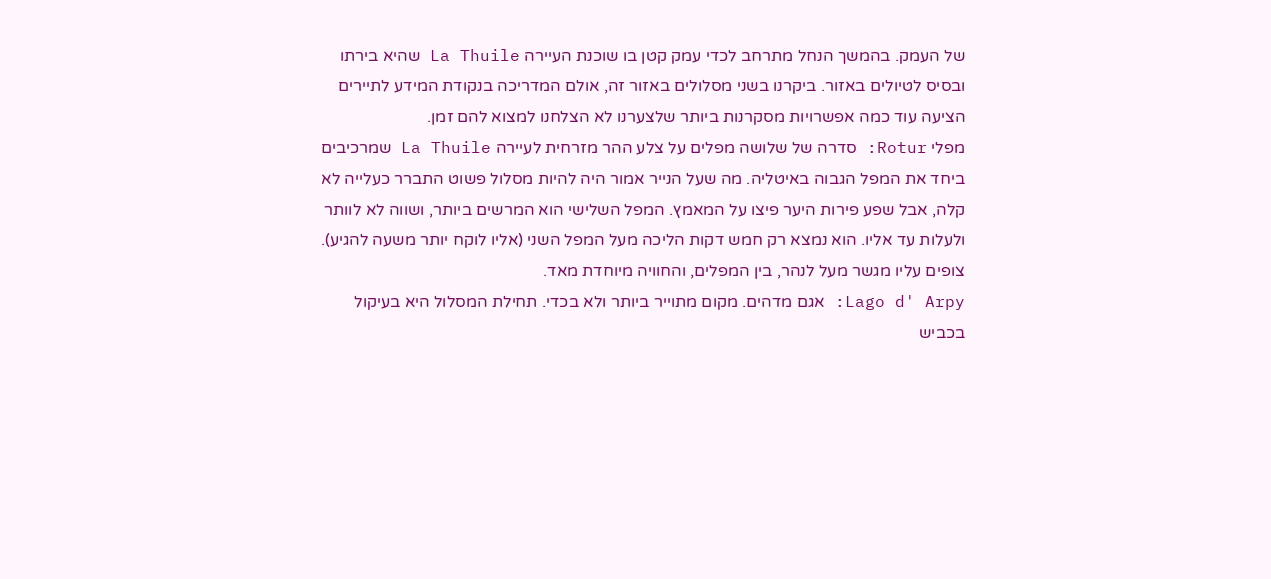של העמק. בהמשך הנחל מתרחב לכדי עמק קטן בו שוכנת העיירה La Thuile שהיא בירתו ובסיס לטיולים באזור. ביקרנו בשני מסלולים באזור זה, אולם המדריכה בנקודת המידע לתיירים הציעה עוד כמה אפשרויות מסקרנות ביותר שלצערנו לא הצלחנו למצוא להם זמן.
מפלי Rotur: סדרה של שלושה מפלים על צלע ההר מזרחית לעיירה La Thuile שמרכיבים ביחד את המפל הגבוה באיטליה. מה שעל הנייר אמור היה להיות מסלול פשוט התברר כעלייה לא קלה, אבל שפע פירות היער פיצו על המאמץ. המפל השלישי הוא המרשים ביותר, ושווה לא לוותר ולעלות עד אליו. הוא נמצא רק חמש דקות הליכה מעל המפל השני (אליו לוקח יותר משעה להגיע). צופים עליו מגשר מעל לנהר, בין המפלים, והחוויה מיוחדת מאד.
Lago d' Arpy: אגם מדהים. מקום מתוייר ביותר ולא בכדי. תחילת המסלול היא בעיקול בכביש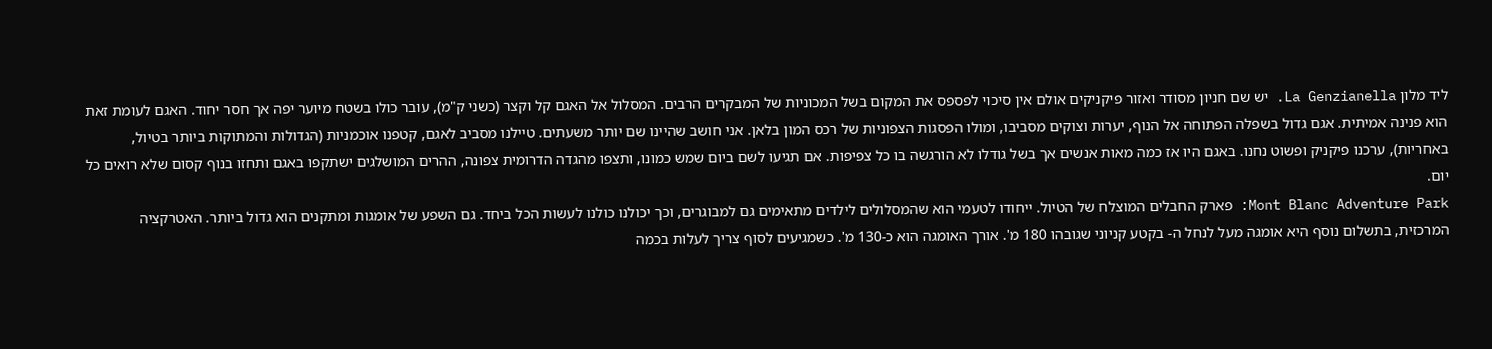ליד מלון La Genzianella. יש שם חניון מסודר ואזור פיקניקים אולם אין סיכוי לפספס את המקום בשל המכוניות של המבקרים הרבים. המסלול אל האגם קל וקצר (כשני ק"מ), עובר כולו בשטח מיוער יפה אך חסר יחוד. האגם לעומת זאת הוא פנינה אמיתית. אגם גדול בשפלה הפתוחה אל הנוף, יערות וצוקים מסביבו, ומולו הפסגות הצפוניות של רכס המון בלאן. אני חושב שהיינו שם יותר משעתים. טיילנו מסביב לאגם, קטפנו אוכמניות (הגדולות והמתוקות ביותר בטיול, באחריות), ערכנו פיקניק ופשוט נחנו. באגם היו אז כמה מאות אנשים אך בשל גודלו לא הורגשה בו כל צפיפות. אם תגיעו לשם ביום שמש כמונו, ותצפו מהגדה הדרומית צפונה, ההרים המושלגים ישתקפו באגם ותחזו בנוף קסום שלא רואים כל יום.
Mont Blanc Adventure Park: פארק החבלים המוצלח של הטיול. ייחודו לטעמי הוא שהמסלולים לילדים מתאימים גם למבוגרים, וכך יכולנו כולנו לעשות הכל ביחד. גם השפע של אומגות ומתקנים הוא גדול ביותר. האטרקציה המרכזית, בתשלום נוסף היא אומגה מעל לנחל ה- בקטע קניוני שגובהו 180 מ'. אורך האומגה הוא כ-130 מ'. כשמגיעים לסוף צריך לעלות בכמה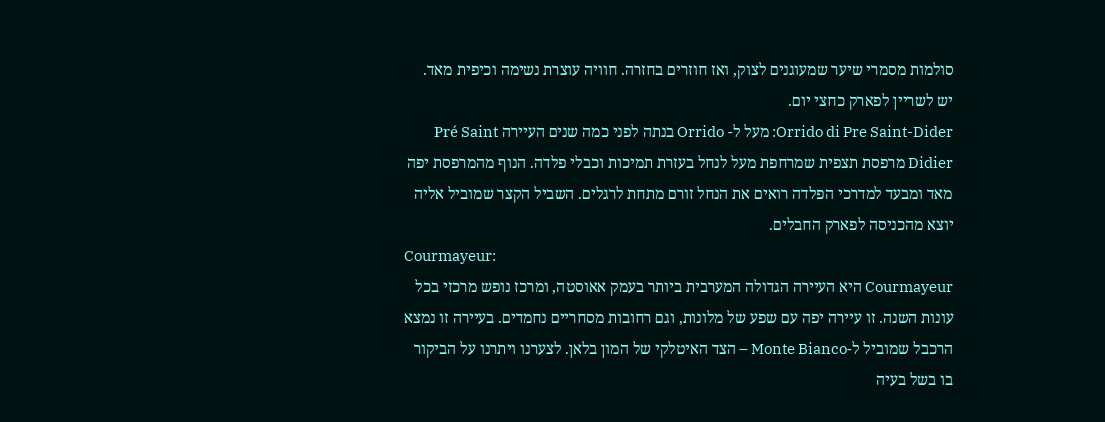סולמות מסמרי שיער שמעוגנים לצוק, ואז חוזרים בחזרה. חוויה עוצרת נשימה וכיפית מאד. יש לשריין לפארק כחצי יום.
Orrido di Pre Saint-Dider: מעל ל- Orrido בנתה לפני כמה שנים העיירה Pré Saint Didier מרפסת תצפית שמרחפת מעל לנחל בעזרת תמיכות וכבלי פלדה. הנוף מהמרפסת יפה מאד ומבעד למדרכי הפלדה רואים את הנחל זורם מתחת לרגלים. השביל הקצר שמוביל אליה יוצא מהכניסה לפארק החבלים.
Courmayeur:
Courmayeur היא העיירה הגדולה המערבית ביותר בעמק אאוסטה, ומרכז נופש מרכזי בכל עונות השנה. זו עיירה יפה עם שפע של מלונות, וגם רחובות מסחריים נחמדים. בעיירה זו נמצא הרכבל שמוביל ל-Monte Bianco – הצד האיטלקי של המון בלאן. לצערנו ויתרנו על הביקור בו בשל בעיה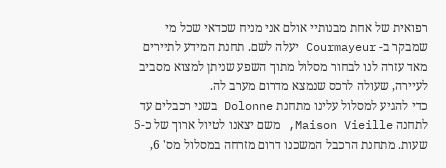רפואית של אחת מבנותיי אולם אני מניח שכדאי שכל מי שמבקר ב- Courmayeur יעלה לשם. תחנת המידע לתיירים מאד עזרה לנו לבחור מסלול מתוך השפע שניתן למצוא מסביב לעיירה, שעולה לרכס שנמצא מדרום מערב לה.
כדי להגיע למסלול עלינו מתחנת Dolonne בשני רכבלים עד לתחנה Maison Vieille, משם יצאנו לטיול ארוך של כ-5 שעות. מתחנת הרכבל המשכנו דרום מזרחה במסלול מס' 6,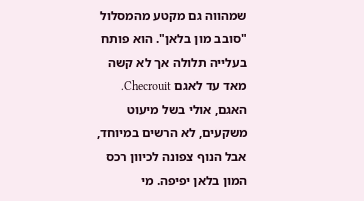שמהווה גם מקטע מהמסלול "סובב מון בלאן". הוא פותח בעלייה תלולה אך לא קשה מאד עד לאגם Checrouit. האגם, אולי בשל מיעוט משקעים, לא הרשים במיוחד, אבל הנוף צפונה לכיוון רכס המון בלאן יפיפה. מי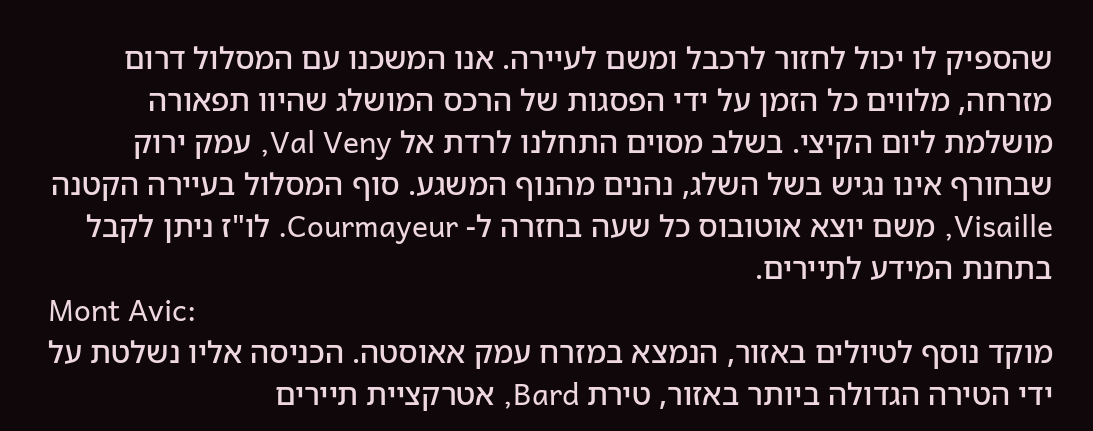שהספיק לו יכול לחזור לרכבל ומשם לעיירה. אנו המשכנו עם המסלול דרום מזרחה, מלווים כל הזמן על ידי הפסגות של הרכס המושלג שהיוו תפאורה מושלמת ליום הקיצי. בשלב מסוים התחלנו לרדת אל Val Veny, עמק ירוק שבחורף אינו נגיש בשל השלג, נהנים מהנוף המשגע. סוף המסלול בעיירה הקטנה Visaille, משם יוצא אוטובוס כל שעה בחזרה ל- Courmayeur. לו"ז ניתן לקבל בתחנת המידע לתיירים.
Mont Avic:
מוקד נוסף לטיולים באזור, הנמצא במזרח עמק אאוסטה. הכניסה אליו נשלטת על ידי הטירה הגדולה ביותר באזור, טירת Bard, אטרקציית תיירים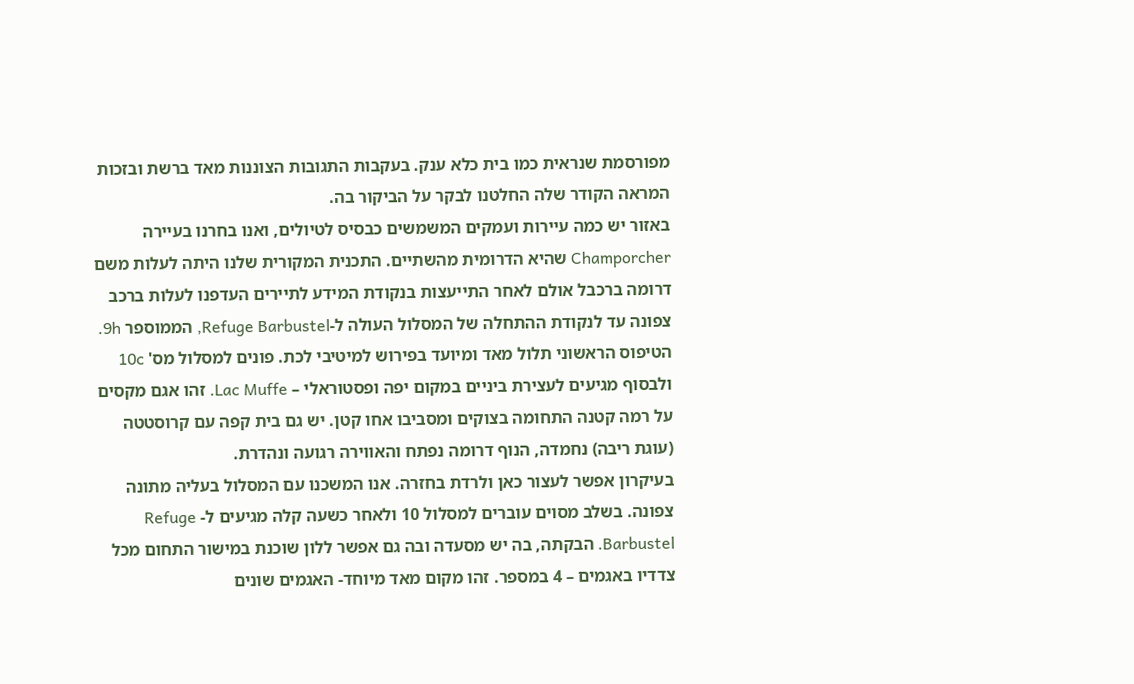מפורסמת שנראית כמו בית כלא ענק. בעקבות התגובות הצוננות מאד ברשת ובזכות המראה הקודר שלה החלטנו לבקר על הביקור בה.
באזור יש כמה עיירות ועמקים המשמשים כבסיס לטיולים, ואנו בחרנו בעיירה Champorcher שהיא הדרומית מהשתיים. התכנית המקורית שלנו היתה לעלות משם דרומה ברכבל אולם לאחר התייעצות בנקודת המידע לתיירים העדפנו לעלות ברכב צפונה עד לנקודת ההתחלה של המסלול העולה ל-Refuge Barbustel, הממוספר 9h. הטיפוס הראשוני תלול מאד ומיועד בפירוש למיטיבי לכת. פונים למסלול מס' 10c ולבסוף מגיעים לעצירת ביניים במקום יפה ופסטוראלי – Lac Muffe. זהו אגם מקסים על רמה קטנה התחומה בצוקים ומסביבו אחו קטן. יש גם בית קפה עם קרוסטטה (עוגת ריבה) נחמדה, הנוף דרומה נפתח והאווירה רגועה ונהדרת.
בעיקרון אפשר לעצור כאן ולרדת בחזרה. אנו המשכנו עם המסלול בעליה מתונה צפונה. בשלב מסוים עוברים למסלול 10 ולאחר כשעה קלה מגיעים ל- Refuge Barbustel. הבקתה, בה יש מסעדה ובה גם אפשר ללון שוכנת במישור התחום מכל צדדיו באגמים – 4 במספר. זהו מקום מאד מיוחד- האגמים שונים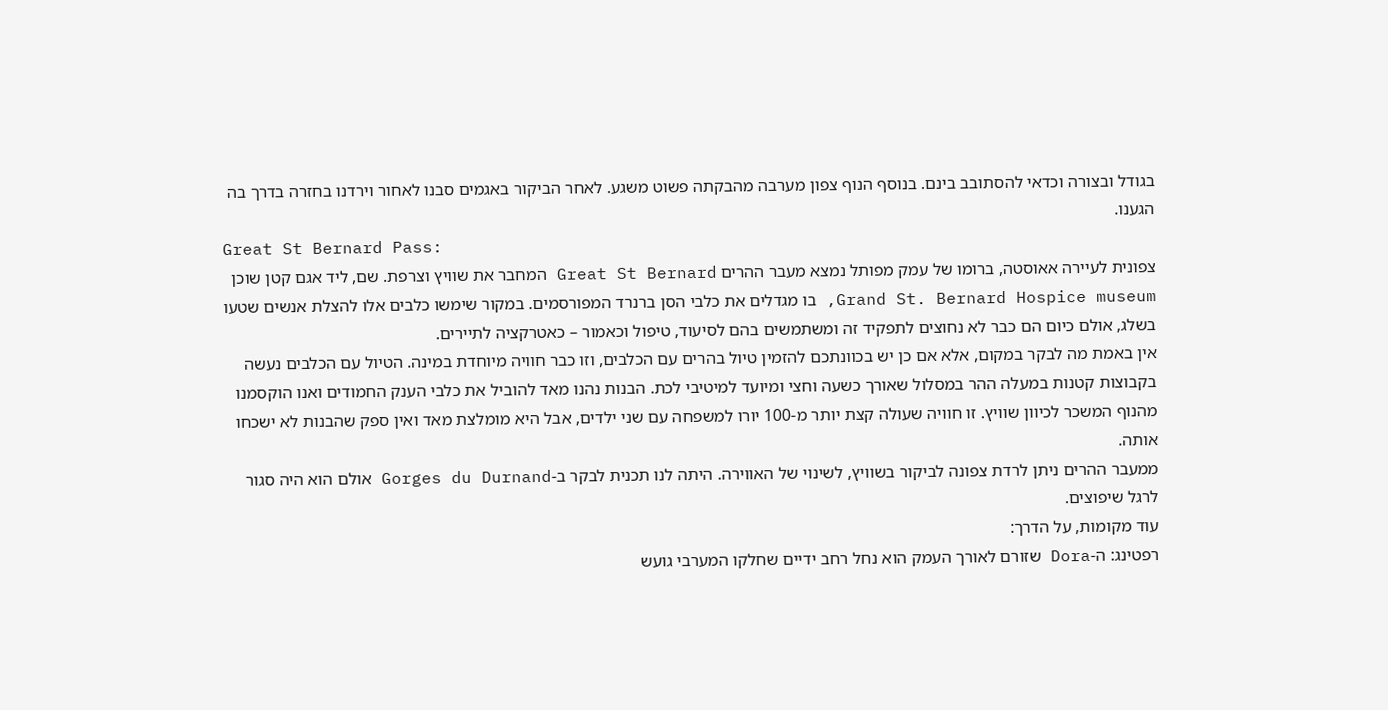בגודל ובצורה וכדאי להסתובב בינם. בנוסף הנוף צפון מערבה מהבקתה פשוט משגע. לאחר הביקור באגמים סבנו לאחור וירדנו בחזרה בדרך בה הגענו.
Great St Bernard Pass:
צפונית לעיירה אאוסטה, ברומו של עמק מפותל נמצא מעבר ההרים Great St Bernard המחבר את שוויץ וצרפת. שם, ליד אגם קטן שוכן Grand St. Bernard Hospice museum, בו מגדלים את כלבי הסן ברנרד המפורסמים. במקור שימשו כלבים אלו להצלת אנשים שטעו בשלג, אולם כיום הם כבר לא נחוצים לתפקיד זה ומשתמשים בהם לסיעוד, טיפול וכאמור – כאטרקציה לתיירים.
אין באמת מה לבקר במקום, אלא אם כן יש בכוונתכם להזמין טיול בהרים עם הכלבים, וזו כבר חוויה מיוחדת במינה. הטיול עם הכלבים נעשה בקבוצות קטנות במעלה ההר במסלול שאורך כשעה וחצי ומיועד למיטיבי לכת. הבנות נהנו מאד להוביל את כלבי הענק החמודים ואנו הוקסמנו מהנוף המשכר לכיוון שוויץ. זו חוויה שעולה קצת יותר מ-100 יורו למשפחה עם שני ילדים, אבל היא מומלצת מאד ואין ספק שהבנות לא ישכחו אותה.
ממעבר ההרים ניתן לרדת צפונה לביקור בשוויץ, לשינוי של האווירה. היתה לנו תכנית לבקר ב-Gorges du Durnand אולם הוא היה סגור לרגל שיפוצים.
עוד מקומות, על הדרך:
רפטינג: ה-Dora שזורם לאורך העמק הוא נחל רחב ידיים שחלקו המערבי גועש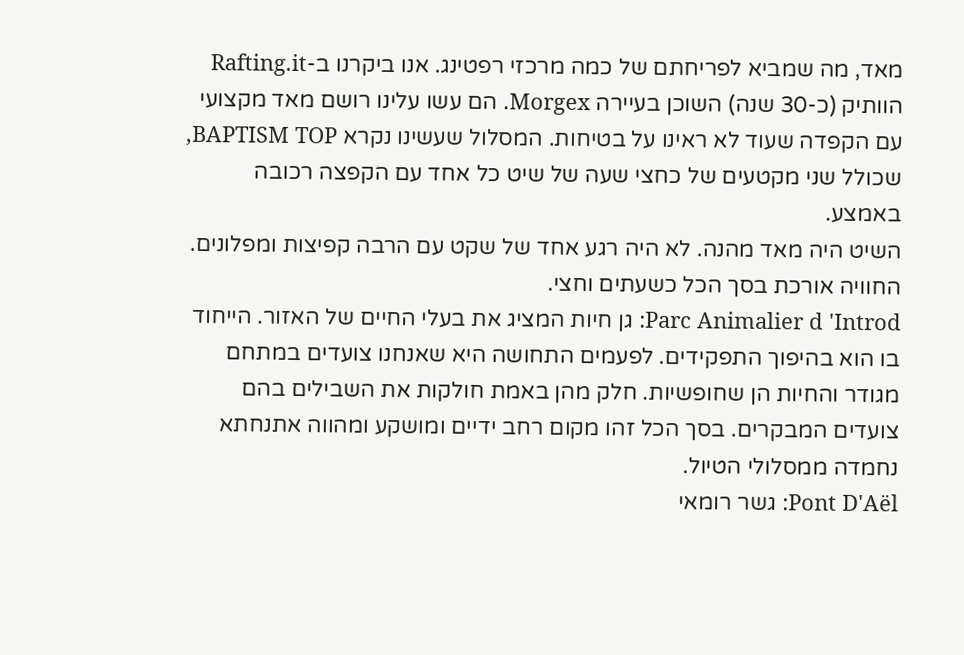מאד, מה שמביא לפריחתם של כמה מרכזי רפטינג. אנו ביקרנו ב-Rafting.it הוותיק (כ-30 שנה) השוכן בעיירה Morgex. הם עשו עלינו רושם מאד מקצועי עם הקפדה שעוד לא ראינו על בטיחות. המסלול שעשינו נקרא BAPTISM TOP, שכולל שני מקטעים של כחצי שעה של שיט כל אחד עם הקפצה רכובה באמצע.
השיט היה מאד מהנה. לא היה רגע אחד של שקט עם הרבה קפיצות ומפלונים. החוויה אורכת בסך הכל כשעתים וחצי.
Parc Animalier d 'Introd: גן חיות המציג את בעלי החיים של האזור. הייחוד בו הוא בהיפוך התפקידים. לפעמים התחושה היא שאנחנו צועדים במתחם מגודר והחיות הן שחופשיות. חלק מהן באמת חולקות את השבילים בהם צועדים המבקרים. בסך הכל זהו מקום רחב ידיים ומושקע ומהווה אתנחתא נחמדה ממסלולי הטיול.
Pont D'Aël: גשר רומאי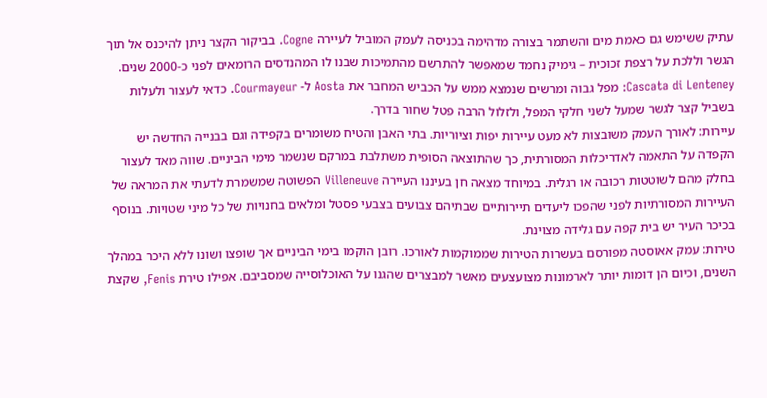עתיק ששימש גם כאמת מים והשתמר בצורה מדהימה בכניסה לעמק המוביל לעיירה Cogne. בביקור הקצר ניתן להיכנס אל תוך הגשר וללכת על רצפת זכוכית – גימיק נחמד שמאפשר להתרשם מהתמיכות שבנו לו המהנדסים הרומאים לפני כ-2000 שנים.
Cascata di Lenteney: מפל גבוה ומרשים שנמצא ממש על הכביש המחבר את Aosta ל- Courmayeur. כדאי לעצור ולעלות בשביל קצר לגשר שמעל לשני חלקי המפל, ולזלול הרבה פטל שחור בדרך.
עיירות: לאורך העמק משובצות לא מעט עיירות יפות וציוריות. בתי האבן והטיח משומרים בקפידה וגם בבנייה החדשה יש הקפדה על התאמה לאדריכלות המסורתית, כך שהתוצאה הסופית משתלבת במרקם שנשמר מימי הביניים. שווה מאד לעצור בחלק מהם לשוטטות רכובה או רגלית. במיוחד מצאה חן בעיננו העיירה Villeneuve הפשוטה שמשמרת לדעתי את המראה של העיירות המסורתיות לפני שהפכו ליעדים תיירותיים שבתיהם צבועים בצבעי פסטל ומלאים בחנויות של כל מיני שטויות. בנוסף בכיכר העיר יש בית קפה עם גלידה מצוינת.
טירות: עמק אאוסטה מפורסם בעשרות הטירות שממוקמות לאורכו. רובן הוקמו בימי הביניים אך שופצו ושונו ללא היכר במהלך השנים, וכיום הן דומות יותר לארמונות מצועצעים מאשר למבצרים שהגנו על האוכלוסייה שמסביבם. אפילו טירת Fenis, שקצת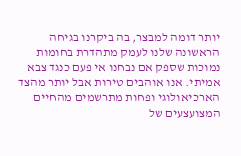יותר דומה למבצר, בה ביקרנו בגיחה הראשונה שלנו לעמק מתהדרת בחומות נמוכות שספק אם נבחנו אי פעם כנגד צבא אמיתי. אנו אוהבים טירות אבל יותר מהצד הארכיאולוגי ופחות מתרשמים מהחיים המצועצעים של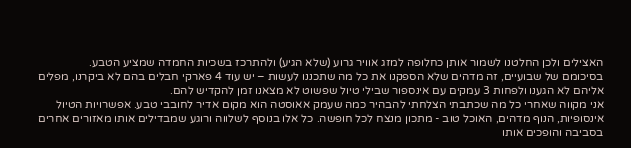האצילים ולכן החלטנו לשמור אותן כחלופה למזג אוויר גרוע (שלא הגיע) ולהתרכז בשכיות החמדה שמציע הטבע.
בסיכומם של שבועיים, זה מדהים שלא הספקנו את כל מה שתכננו לעשות – יש עוד 4 פארקי חבלים בהם לא ביקרנו, מפלים אליהם לא הגענו ולפחות 3 עמקים עם אינספור שבילי טיול שפשוט לא מצאנו זמן להקדיש להם.
אני מקווה שאחרי כל מה שכתבתי הצלחתי להבהיר כמה שעמק אאוסטה הוא מקום אדיר לחובבי טבע. אפשרויות הטיול אינסופיות, הנוף מדהים, האוכל טוב - מתכון מנצח לכל חופשה. כל אלו בנוסף לשלווה ורוגע שמבדילים אותו מאזורים אחרים בסביבה והופכים אותו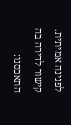לפנינה אמיתית.
קישור לדירה בה התאכסנו: